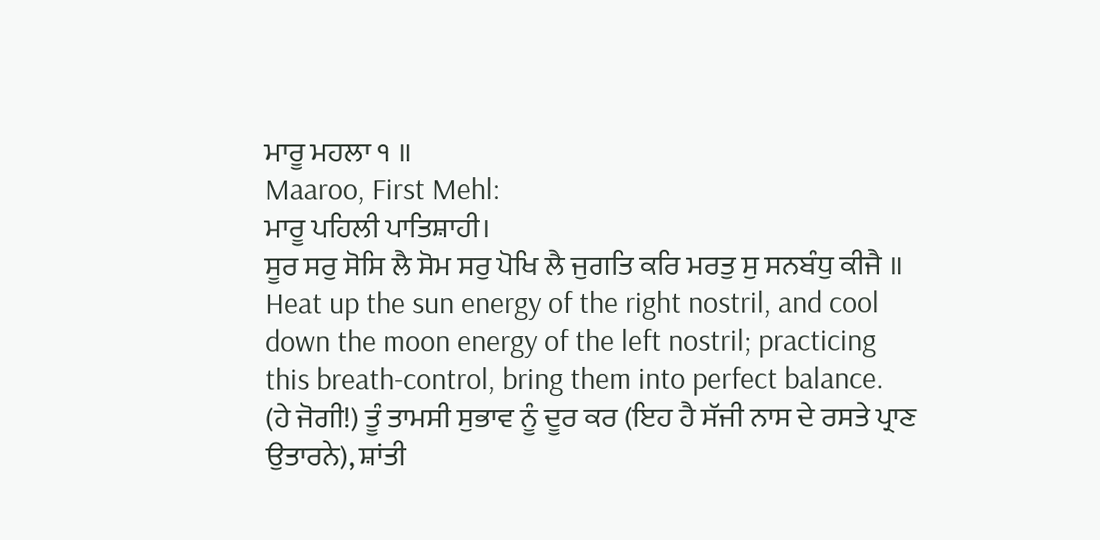ਮਾਰੂ ਮਹਲਾ ੧ ॥
Maaroo, First Mehl:
ਮਾਰੂ ਪਹਿਲੀ ਪਾਤਿਸ਼ਾਹੀ।
ਸੂਰ ਸਰੁ ਸੋਸਿ ਲੈ ਸੋਮ ਸਰੁ ਪੋਖਿ ਲੈ ਜੁਗਤਿ ਕਰਿ ਮਰਤੁ ਸੁ ਸਨਬੰਧੁ ਕੀਜੈ ॥
Heat up the sun energy of the right nostril, and cool down the moon energy of the left nostril; practicing this breath-control, bring them into perfect balance.
(ਹੇ ਜੋਗੀ!) ਤੂੰ ਤਾਮਸੀ ਸੁਭਾਵ ਨੂੰ ਦੂਰ ਕਰ (ਇਹ ਹੈ ਸੱਜੀ ਨਾਸ ਦੇ ਰਸਤੇ ਪ੍ਰਾਣ ਉਤਾਰਨੇ), ਸ਼ਾਂਤੀ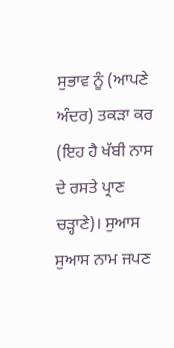ਸੁਭਾਵ ਨੂੰ (ਆਪਣੇ ਅੰਦਰ) ਤਕੜਾ ਕਰ (ਇਹ ਹੈ ਖੱਬੀ ਨਾਸ ਦੇ ਰਸਤੇ ਪ੍ਰਾਣ ਚੜ੍ਹਾਣੇ)। ਸੁਆਸ ਸੁਆਸ ਨਾਮ ਜਪਣ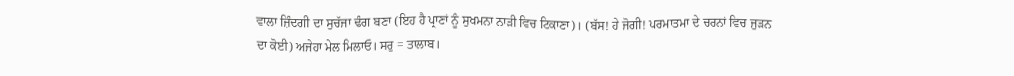ਵਾਲਾ ਜ਼ਿੰਦਗੀ ਦਾ ਸੁਚੱਜਾ ਢੰਗ ਬਣਾ (ਇਹ ਹੈ ਪ੍ਰਾਣਾਂ ਨੂੰ ਸੁਖਮਨਾ ਨਾੜੀ ਵਿਚ ਟਿਕਾਣਾ)। (ਬੱਸ! ਹੇ ਜੋਗੀ! ਪਰਮਾਤਮਾ ਦੇ ਚਰਨਾਂ ਵਿਚ ਜੁੜਨ ਦਾ ਕੋਈ) ਅਜੇਹਾ ਮੇਲ ਮਿਲਾਓ। ਸਰੁ = ਤਾਲਾਬ।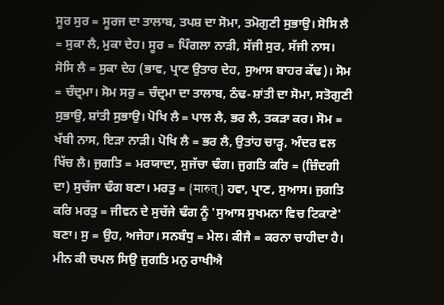ਸੂਰ ਸੁਰ = ਸੂਰਜ ਦਾ ਤਾਲਾਬ, ਤਪਸ਼ ਦਾ ਸੋਮਾ, ਤਮੋਗੁਣੀ ਸੁਭਾਉ। ਸੋਸਿ ਲੈ = ਸੁਕਾ ਲੈ, ਮੁਕਾ ਦੇਹ। ਸੂਰ = ਪਿੰਗਲਾ ਨਾੜੀ, ਸੱਜੀ ਸੁਰ, ਸੱਜੀ ਨਾਸ। ਸੋਸਿ ਲੈ = ਸੁਕਾ ਦੇਹ (ਭਾਵ, ਪ੍ਰਾਣ ਉਤਾਰ ਦੇਹ, ਸੁਆਸ ਬਾਹਰ ਕੱਢ)। ਸੋਮ = ਚੰਦ੍ਰਮਾ। ਸੋਮ ਸਰੁ = ਚੰਦ੍ਰਮਾ ਦਾ ਤਾਲਾਬ, ਠੰਢ-ਸ਼ਾਂਤੀ ਦਾ ਸੋਮਾ, ਸਤੋਗੁਣੀ ਸੁਭਾਉ, ਸ਼ਾਂਤੀ ਸੁਭਾਉ। ਪੋਖਿ ਲੈ = ਪਾਲ ਲੈ, ਭਰ ਲੈ, ਤਕੜਾ ਕਰ। ਸੋਮ = ਖੱਬੀ ਨਾਸ, ਇੜਾ ਨਾੜੀ। ਪੋਖਿ ਲੈ = ਭਰ ਲੈ, ਉਤਾਂਹ ਚਾੜ੍ਹ, ਅੰਦਰ ਵਲ ਖਿੱਚ ਲੈ। ਜੁਗਤਿ = ਮਰਯਾਦਾ, ਸੁਜੱਚਾ ਢੰਗ। ਜੁਗਤਿ ਕਰਿ = (ਜ਼ਿੰਦਗੀ ਦਾ) ਸੁਚੱਜਾ ਢੰਗ ਬਣਾ। ਮਰਤੁ = {मारुत्} ਹਵਾ, ਪ੍ਰਾਣ, ਸੁਆਸ। ਜੁਗਤਿ ਕਰਿ ਮਰਤੁ = ਜੀਵਨ ਦੇ ਸੁਚੱਜੇ ਢੰਗ ਨੂੰ 'ਸੁਆਸ ਸੁਖਮਨਾ ਵਿਚ ਟਿਕਾਣੇ' ਬਣਾ। ਸੁ = ਉਹ, ਅਜੇਹਾ। ਸਨਬੰਧੁ = ਮੇਲ। ਕੀਜੈ = ਕਰਨਾ ਚਾਹੀਦਾ ਹੈ।
ਮੀਨ ਕੀ ਚਪਲ ਸਿਉ ਜੁਗਤਿ ਮਨੁ ਰਾਖੀਐ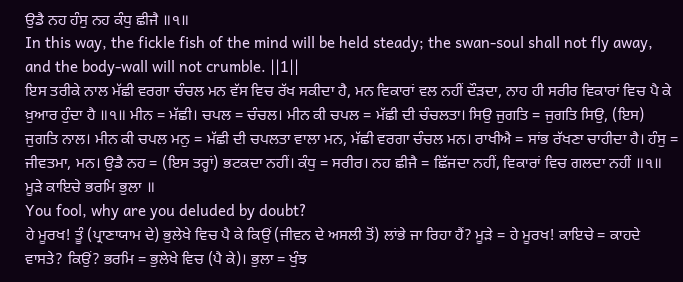ਉਡੈ ਨਹ ਹੰਸੁ ਨਹ ਕੰਧੁ ਛੀਜੈ ॥੧॥
In this way, the fickle fish of the mind will be held steady; the swan-soul shall not fly away, and the body-wall will not crumble. ||1||
ਇਸ ਤਰੀਕੇ ਨਾਲ ਮੱਛੀ ਵਰਗਾ ਚੰਚਲ ਮਨ ਵੱਸ ਵਿਚ ਰੱਖ ਸਕੀਦਾ ਹੈ, ਮਨ ਵਿਕਾਰਾਂ ਵਲ ਨਹੀਂ ਦੌੜਦਾ, ਨਾਹ ਹੀ ਸਰੀਰ ਵਿਕਾਰਾਂ ਵਿਚ ਪੈ ਕੇ ਖ਼ੁਆਰ ਹੁੰਦਾ ਹੈ ॥੧॥ ਮੀਨ = ਮੱਛੀ। ਚਪਲ = ਚੰਚਲ। ਮੀਨ ਕੀ ਚਪਲ = ਮੱਛੀ ਦੀ ਚੰਚਲਤਾ। ਸਿਉ ਜੁਗਤਿ = ਜੁਗਤਿ ਸਿਉ, (ਇਸ) ਜੁਗਤਿ ਨਾਲ। ਮੀਨ ਕੀ ਚਪਲ ਮਨੁ = ਮੱਛੀ ਦੀ ਚਪਲਤਾ ਵਾਲਾ ਮਨ, ਮੱਛੀ ਵਰਗਾ ਚੰਚਲ ਮਨ। ਰਾਖੀਐ = ਸਾਂਭ ਰੱਖਣਾ ਚਾਹੀਦਾ ਹੈ। ਹੰਸੁ = ਜੀਵਤਮਾ, ਮਨ। ਉਡੈ ਨਹ = (ਇਸ ਤਰ੍ਹਾਂ) ਭਟਕਦਾ ਨਹੀਂ। ਕੰਧੁ = ਸਰੀਰ। ਨਹ ਛੀਜੈ = ਛਿੱਜਦਾ ਨਹੀਂ, ਵਿਕਾਰਾਂ ਵਿਚ ਗਲਦਾ ਨਹੀਂ ॥੧॥
ਮੂੜੇ ਕਾਇਚੇ ਭਰਮਿ ਭੁਲਾ ॥
You fool, why are you deluded by doubt?
ਹੇ ਮੂਰਖ! ਤੂੰ (ਪ੍ਰਾਣਾਯਾਮ ਦੇ) ਭੁਲੇਖੇ ਵਿਚ ਪੈ ਕੇ ਕਿਉਂ (ਜੀਵਨ ਦੇ ਅਸਲੀ ਤੋਂ) ਲਾਂਭੇ ਜਾ ਰਿਹਾ ਹੈਂ? ਮੂੜੇ = ਹੇ ਮੂਰਖ! ਕਾਇਚੇ = ਕਾਹਦੇ ਵਾਸਤੇ? ਕਿਉਂ? ਭਰਮਿ = ਭੁਲੇਖੇ ਵਿਚ (ਪੈ ਕੇ)। ਭੁਲਾ = ਖੁੰਝ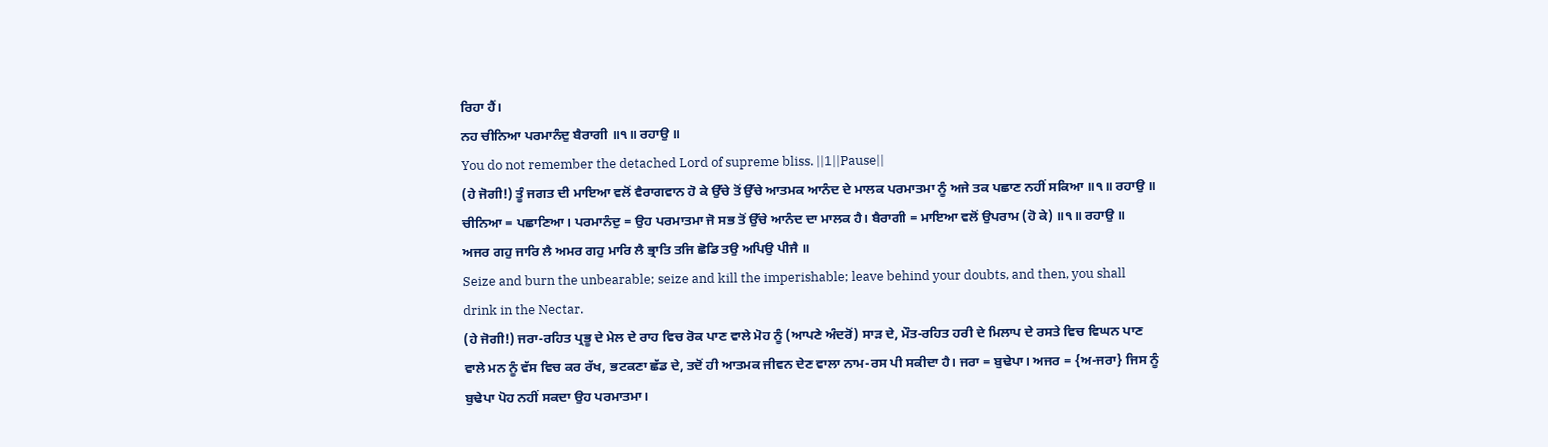ਰਿਹਾ ਹੈਂ।
ਨਹ ਚੀਨਿਆ ਪਰਮਾਨੰਦੁ ਬੈਰਾਗੀ ॥੧॥ ਰਹਾਉ ॥
You do not remember the detached Lord of supreme bliss. ||1||Pause||
(ਹੇ ਜੋਗੀ!) ਤੂੰ ਜਗਤ ਦੀ ਮਾਇਆ ਵਲੋਂ ਵੈਰਾਗਵਾਨ ਹੋ ਕੇ ਉੱਚੇ ਤੋਂ ਉੱਚੇ ਆਤਮਕ ਆਨੰਦ ਦੇ ਮਾਲਕ ਪਰਮਾਤਮਾ ਨੂੰ ਅਜੇ ਤਕ ਪਛਾਣ ਨਹੀਂ ਸਕਿਆ ॥੧॥ ਰਹਾਉ ॥ ਚੀਨਿਆ = ਪਛਾਣਿਆ। ਪਰਮਾਨੰਦੁ = ਉਹ ਪਰਮਾਤਮਾ ਜੋ ਸਭ ਤੋਂ ਉੱਚੇ ਆਨੰਦ ਦਾ ਮਾਲਕ ਹੈ। ਬੈਰਾਗੀ = ਮਾਇਆ ਵਲੋਂ ਉਪਰਾਮ (ਹੋ ਕੇ) ॥੧॥ ਰਹਾਉ ॥
ਅਜਰ ਗਹੁ ਜਾਰਿ ਲੈ ਅਮਰ ਗਹੁ ਮਾਰਿ ਲੈ ਭ੍ਰਾਤਿ ਤਜਿ ਛੋਡਿ ਤਉ ਅਪਿਉ ਪੀਜੈ ॥
Seize and burn the unbearable; seize and kill the imperishable; leave behind your doubts, and then, you shall drink in the Nectar.
(ਹੇ ਜੋਗੀ!) ਜਰਾ-ਰਹਿਤ ਪ੍ਰਭੂ ਦੇ ਮੇਲ ਦੇ ਰਾਹ ਵਿਚ ਰੋਕ ਪਾਣ ਵਾਲੇ ਮੋਹ ਨੂੰ (ਆਪਣੇ ਅੰਦਰੋਂ) ਸਾੜ ਦੇ, ਮੌਤ-ਰਹਿਤ ਹਰੀ ਦੇ ਮਿਲਾਪ ਦੇ ਰਸਤੇ ਵਿਚ ਵਿਘਨ ਪਾਣ ਵਾਲੇ ਮਨ ਨੂੰ ਵੱਸ ਵਿਚ ਕਰ ਰੱਖ, ਭਟਕਣਾ ਛੱਡ ਦੇ, ਤਦੋਂ ਹੀ ਆਤਮਕ ਜੀਵਨ ਦੇਣ ਵਾਲਾ ਨਾਮ-ਰਸ ਪੀ ਸਕੀਦਾ ਹੈ। ਜਰਾ = ਬੁਢੇਪਾ। ਅਜਰ = {ਅ-ਜਰਾ} ਜਿਸ ਨੂੰ ਬੁਢੇਪਾ ਪੋਹ ਨਹੀਂ ਸਕਦਾ ਉਹ ਪਰਮਾਤਮਾ।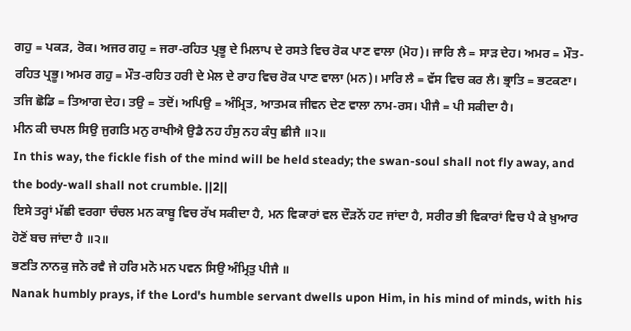ਗਹੁ = ਪਕੜ, ਰੋਕ। ਅਜਰ ਗਹੁ = ਜਰਾ-ਰਹਿਤ ਪ੍ਰਭੂ ਦੇ ਮਿਲਾਪ ਦੇ ਰਸਤੇ ਵਿਚ ਰੋਕ ਪਾਣ ਵਾਲਾ (ਮੋਹ)। ਜਾਰਿ ਲੈ = ਸਾੜ ਦੇਹ। ਅਮਰ = ਮੌਤ-ਰਹਿਤ ਪ੍ਰਭੂ। ਅਮਰ ਗਹੁ = ਮੌਤ-ਰਹਿਤ ਹਰੀ ਦੇ ਮੇਲ ਦੇ ਰਾਹ ਵਿਚ ਰੋਕ ਪਾਣ ਵਾਲਾ (ਮਨ)। ਮਾਰਿ ਲੈ = ਵੱਸ ਵਿਚ ਕਰ ਲੈ। ਭ੍ਰਾਤਿ = ਭਟਕਣਾ। ਤਜਿ ਛੋਡਿ = ਤਿਆਗ ਦੇਹ। ਤਉ = ਤਦੋਂ। ਅਪਿਉ = ਅੰਮ੍ਰਿਤ, ਆਤਮਕ ਜੀਵਨ ਦੇਣ ਵਾਲਾ ਨਾਮ-ਰਸ। ਪੀਜੈ = ਪੀ ਸਕੀਦਾ ਹੈ।
ਮੀਨ ਕੀ ਚਪਲ ਸਿਉ ਜੁਗਤਿ ਮਨੁ ਰਾਖੀਐ ਉਡੈ ਨਹ ਹੰਸੁ ਨਹ ਕੰਧੁ ਛੀਜੈ ॥੨॥
In this way, the fickle fish of the mind will be held steady; the swan-soul shall not fly away, and the body-wall shall not crumble. ||2||
ਇਸੇ ਤਰ੍ਹਾਂ ਮੱਛੀ ਵਰਗਾ ਚੰਚਲ ਮਨ ਕਾਬੂ ਵਿਚ ਰੱਖ ਸਕੀਦਾ ਹੈ, ਮਨ ਵਿਕਾਰਾਂ ਵਲ ਦੌੜਨੋਂ ਹਟ ਜਾਂਦਾ ਹੈ, ਸਰੀਰ ਭੀ ਵਿਕਾਰਾਂ ਵਿਚ ਪੈ ਕੇ ਖ਼ੁਆਰ ਹੋਣੋਂ ਬਚ ਜਾਂਦਾ ਹੈ ॥੨॥
ਭਣਤਿ ਨਾਨਕੁ ਜਨੋ ਰਵੈ ਜੇ ਹਰਿ ਮਨੋ ਮਨ ਪਵਨ ਸਿਉ ਅੰਮ੍ਰਿਤੁ ਪੀਜੈ ॥
Nanak humbly prays, if the Lord's humble servant dwells upon Him, in his mind of minds, with his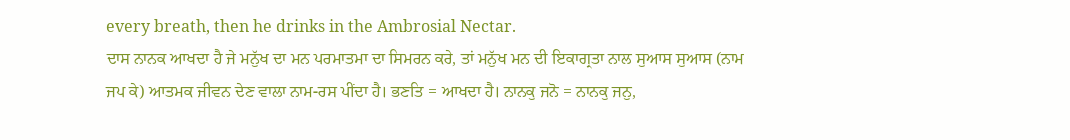every breath, then he drinks in the Ambrosial Nectar.
ਦਾਸ ਨਾਨਕ ਆਖਦਾ ਹੈ ਜੇ ਮਨੁੱਖ ਦਾ ਮਨ ਪਰਮਾਤਮਾ ਦਾ ਸਿਮਰਨ ਕਰੇ, ਤਾਂ ਮਨੁੱਖ ਮਨ ਦੀ ਇਕਾਗ੍ਰਤਾ ਨਾਲ ਸੁਆਸ ਸੁਆਸ (ਨਾਮ ਜਪ ਕੇ) ਆਤਮਕ ਜੀਵਨ ਦੇਣ ਵਾਲਾ ਨਾਮ-ਰਸ ਪੀਂਦਾ ਹੈ। ਭਣਤਿ = ਆਖਦਾ ਹੈ। ਨਾਨਕੁ ਜਨੋ = ਨਾਨਕੁ ਜਨੁ,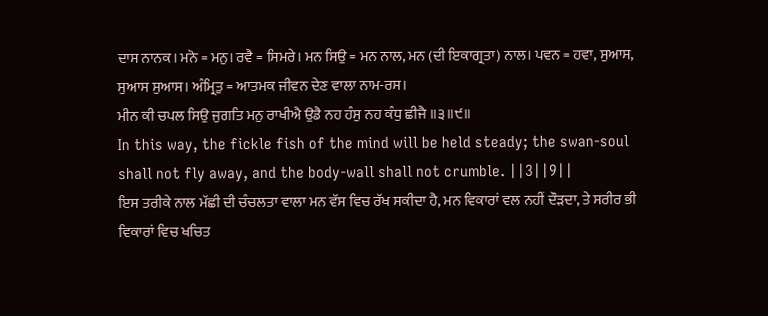ਦਾਸ ਨਾਨਕ। ਮਨੋ = ਮਨੁ। ਰਵੈ = ਸਿਮਰੇ। ਮਨ ਸਿਉ = ਮਨ ਨਾਲ, ਮਨ (ਦੀ ਇਕਾਗ੍ਰਤਾ) ਨਾਲ। ਪਵਨ = ਹਵਾ, ਸੁਆਸ, ਸੁਆਸ ਸੁਆਸ। ਅੰਮ੍ਰਿਤੁ = ਆਤਮਕ ਜੀਵਨ ਦੇਣ ਵਾਲਾ ਨਾਮ-ਰਸ।
ਮੀਨ ਕੀ ਚਪਲ ਸਿਉ ਜੁਗਤਿ ਮਨੁ ਰਾਖੀਐ ਉਡੈ ਨਹ ਹੰਸੁ ਨਹ ਕੰਧੁ ਛੀਜੈ ॥੩॥੯॥
In this way, the fickle fish of the mind will be held steady; the swan-soul shall not fly away, and the body-wall shall not crumble. ||3||9||
ਇਸ ਤਰੀਕੇ ਨਾਲ ਮੱਛੀ ਦੀ ਚੰਚਲਤਾ ਵਾਲਾ ਮਨ ਵੱਸ ਵਿਚ ਰੱਖ ਸਕੀਦਾ ਹੈ, ਮਨ ਵਿਕਾਰਾਂ ਵਲ ਨਹੀਂ ਦੌੜਦਾ, ਤੇ ਸਰੀਰ ਭੀ ਵਿਕਾਰਾਂ ਵਿਚ ਖਚਿਤ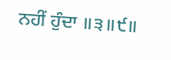ਨਹੀਂ ਹੁੰਦਾ ॥੩॥੯॥